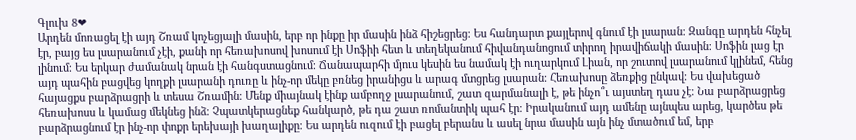Գլուխ 8❤
Արդեն մոռացել էի այդ Շռամ կոչեցյալի մասին, երբ որ ինքը իր մասին ինձ հիշեցրեց։ Ես հանդարտ քայլերով գնում էի լսարան։ Զանգը արդեն հնչել էր, բայց ես լսարանում չէի, քանի որ հեռախոսով խոսում էի Սոֆիի հետ և տեղեկանում հիվանդանոցում տիրող իրավիճակի մասին։ Սոֆին լաց էր լինում։ Ես երկար ժամանակ նրան էի հանգստացնում։ Ճանապարհի մյուս կեսին ես նամակ էի ուղարկում Լիան, որ շուտով լսարանում կլինեմ, հենց այդ պահին բացվեց կողքի լսարանի դուռը և ինչ-որ մեկը բռնեց իրանիցս և արագ մտցրեց լսարան։ Հեռախոսը ձեռքից ընկավ։ Ես վախեցած հայացքս բարձրացրի և տեսա Շռամին։ Մենք միայնակ էինք ամբողջ լսարանում, շատ զարմանալի է, թե ինչո՞ւ այստեղ դաս չէ։ Նա բարձրացրեց հեռախոսս և կամաց մեկնեց ինձ։ Չպատկերացնեք հանկարծ, թե դա շատ ռոմանտիկ պահ էր։ Իրականում այդ ամենը այնպես արեց, կարծես թե բարձրացնում էր ինչ-որ փոքր երեխայի խաղալիքը։ Ես արդեն ուզում էի բացել բերանս և ասել նրա մասին այն ինչ մտածում եմ, երբ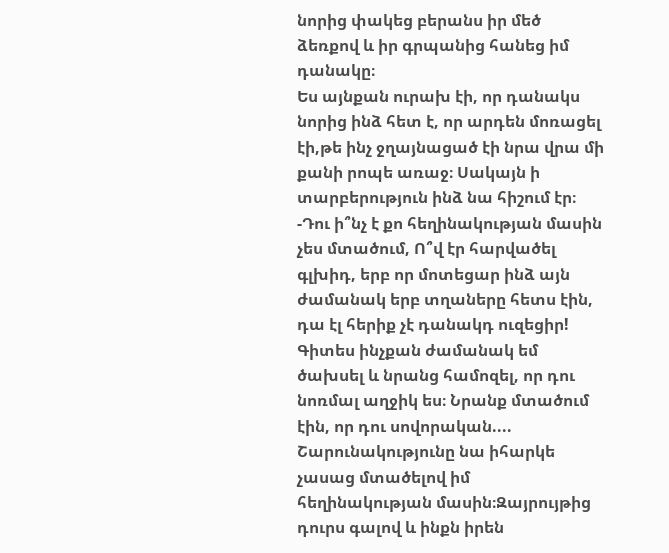նորից փակեց բերանս իր մեծ ձեռքով և իր գրպանից հանեց իմ դանակը։
Ես այնքան ուրախ էի, որ դանակս նորից ինձ հետ է, որ արդեն մոռացել էի,թե ինչ ջղայնացած էի նրա վրա մի քանի րոպե առաջ։ Սակայն ի տարբերություն ինձ նա հիշում էր։
-Դու ի՞նչ է քո հեղինակության մասին չես մտածում, Ո՞վ էր հարվածել գլխիդ, երբ որ մոտեցար ինձ այն ժամանակ երբ տղաները հետս էին, դա էլ հերիք չէ դանակդ ուզեցիր! Գիտես ինչքան ժամանակ եմ ծախսել և նրանց համոզել, որ դու նոռմալ աղջիկ ես։ Նրանք մտածում էին, որ դու սովորական....
Շարունակությունը նա իհարկե չասաց մտածելով իմ հեղինակության մասին։Զայրույթից դուրս գալով և ինքն իրեն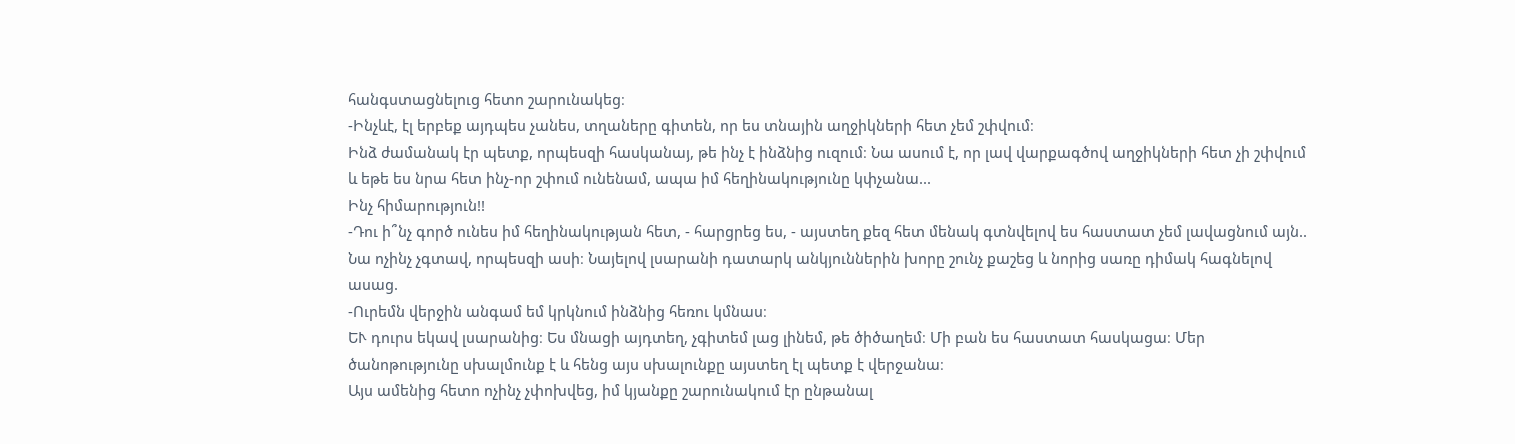հանգստացնելուց հետո շարունակեց։
-Ինչևէ, էլ երբեք այդպես չանես, տղաները գիտեն, որ ես տնային աղջիկների հետ չեմ շփվում։
Ինձ ժամանակ էր պետք, որպեսզի հասկանայ, թե ինչ է ինձնից ուզում։ Նա ասում է, որ լավ վարքագծով աղջիկների հետ չի շփվում և եթե ես նրա հետ ինչ-որ շփում ունենամ, ապա իմ հեղինակությունը կփչանա...
Ինչ հիմարություն!!
-Դու ի՞նչ գործ ունես իմ հեղինակության հետ, - հարցրեց ես, - այստեղ քեզ հետ մենակ գտնվելով ես հաստատ չեմ լավացնում այն..
Նա ոչինչ չգտավ, որպեսզի ասի։ Նայելով լսարանի դատարկ անկյուններին խորը շունչ քաշեց և նորից սառը դիմակ հագնելով ասաց.
-Ուրեմն վերջին անգամ եմ կրկնում ինձնից հեռու կմնաս։
ԵՒ դուրս եկավ լսարանից։ Ես մնացի այդտեղ, չգիտեմ լաց լինեմ, թե ծիծաղեմ։ Մի բան ես հաստատ հասկացա։ Մեր ծանոթությունը սխալմունք է և հենց այս սխալունքը այստեղ էլ պետք է վերջանա։
Այս ամենից հետո ոչինչ չփոխվեց, իմ կյանքը շարունակում էր ընթանալ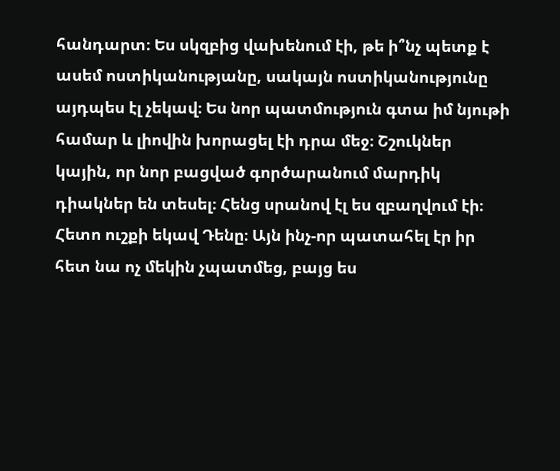հանդարտ։ Ես սկզբից վախենում էի, թե ի՞նչ պետք է ասեմ ոստիկանությանը, սակայն ոստիկանությունը այդպես էլ չեկավ։ Ես նոր պատմություն գտա իմ նյութի համար և լիովին խորացել էի դրա մեջ։ Շշուկներ կային, որ նոր բացված գործարանում մարդիկ դիակներ են տեսել։ Հենց սրանով էլ ես զբաղվում էի։ Հետո ուշքի եկավ Դենը։ Այն ինչ-որ պատահել էր իր հետ նա ոչ մեկին չպատմեց, բայց ես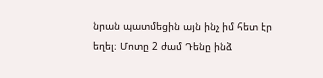նրան պատմեցին այն ինչ իմ հետ էր եղել։ Մոտը 2 ժամ Դենը ինձ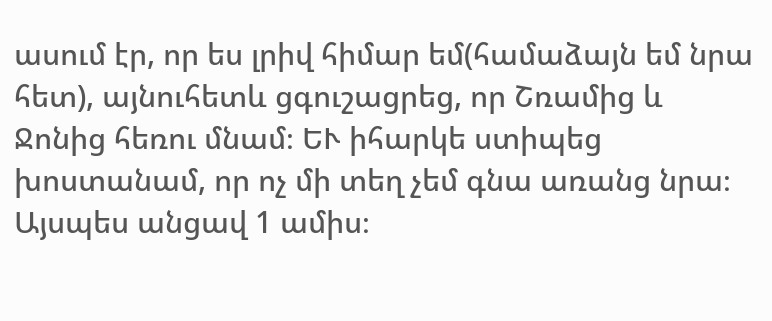ասում էր, որ ես լրիվ հիմար եմ(համաձայն եմ նրա հետ), այնուհետև ցգուշացրեց, որ Շռամից և Ջոնից հեռու մնամ։ ԵՒ իհարկե ստիպեց խոստանամ, որ ոչ մի տեղ չեմ գնա առանց նրա։ Այսպես անցավ 1 ամիս։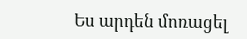Ես արդեն մոռացել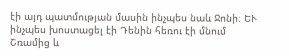էի այդ պատմության մասին ինչպես նաև Ջոնի։ ԵՒ ինչպես խոստացել էի Դենին հեռու էի մնում Շռամից և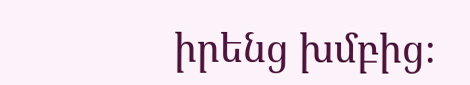իրենց խմբից։